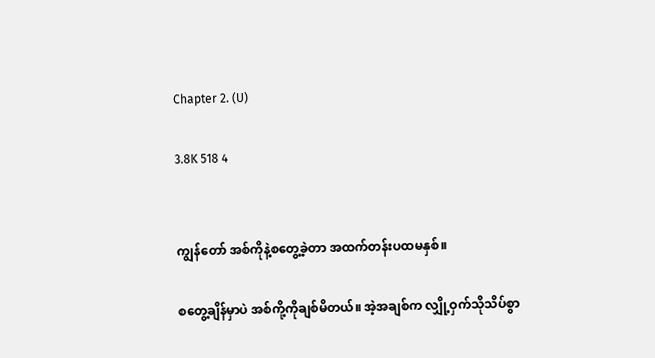Chapter 2. (U)

3.8K 518 4


ကျွန်တော် အစ်ကိုနဲ့စတွေ့ခဲ့တာ အထက်တန်းပထမနှစ်။

စတွေ့ချိန်မှာပဲ အစ်ကို့ကိုချစ်မိတယ်။ အဲ့အချစ်က လျှို့ဝှက်သိုသိပ်စွာ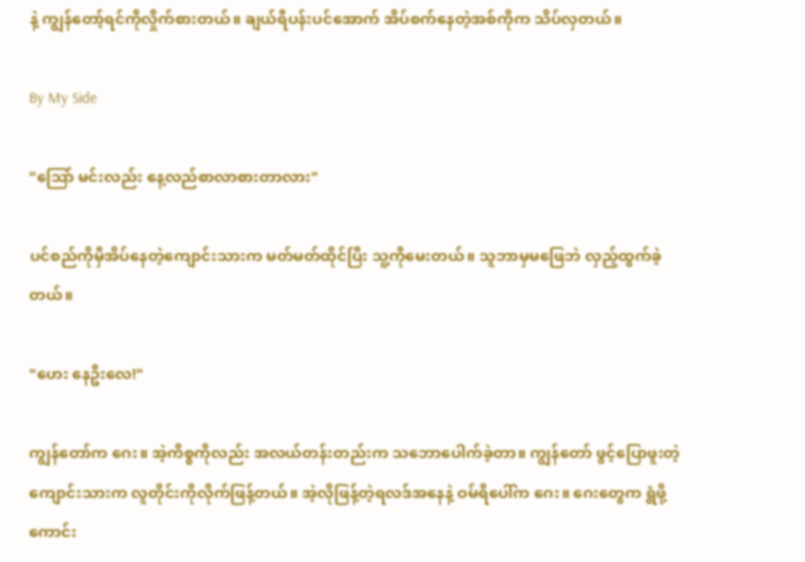နဲ့ ကျွန်တော့်ရင်ကိုလှိုက်စားတယ်။ ချယ်ရီပန်းပင်အောက် အိပ်စက်နေတဲ့အစ်ကိုက သိပ်လှတယ်။

By My Side

"သြော် မင်းလည်း နေ့လည်စာလာစားတာလား"

ပင်စည်ကိုမှီအိပ်နေတဲ့ကျောင်းသားက မတ်မတ်ထိုင်ပြီး သူ့ကိုမေးတယ်။ သူဘာမှမဖြေဘဲ လှည့်ထွက်ခဲ့တယ်။

"ဟေး နေဦးလေ!"

ကျွန်တော်က ဂေး။ အဲ့ကိစ္စကိုလည်း အလယ်တန်းတည်းက သဘောပေါက်ခဲ့တာ။ ကျွန်တော် ဖွင့်ပြောဖူးတဲ့ကျောင်းသားက လူတိုင်းကိုလိုက်ဖြန့်တယ်။ အဲ့လိုဖြန့်တဲ့ရလဒ်အနေနဲ့ ဝမ်ရိပေါ်က ဂေး။ ဂေးတွေက ရွံဖို့ကောင်း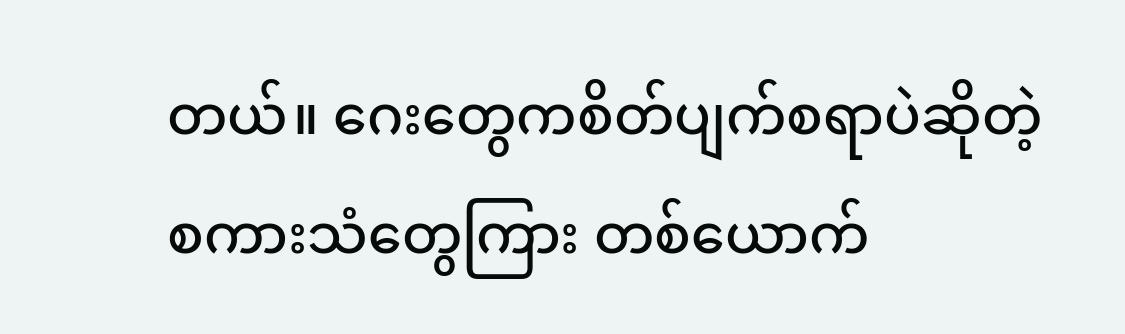တယ်။ ဂေးတွေကစိတ်ပျက်စရာပဲဆိုတဲ့ စကားသံတွေကြား တစ်ယောက်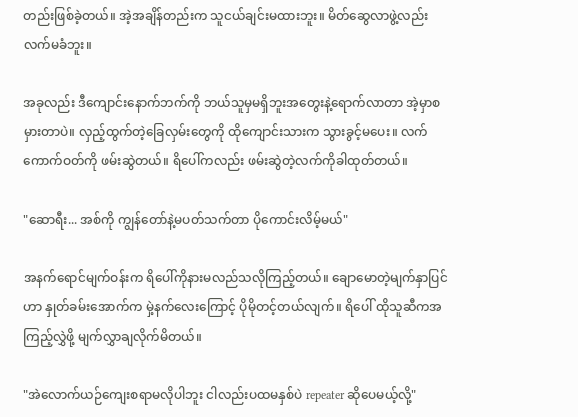တည်းဖြစ်ခဲ့တယ်။ အဲ့အချိန်တည်းက သူငယ်ချင်းမထားဘူး။ မိတ်ဆွေလာဖွဲ့လည်း လက်မခံဘူး။

အခုလည်း ဒီကျောင်းနောက်ဘက်ကို ဘယ်သူမှမရှိဘူးအတွေးနဲ့ရောက်လာတာ အဲ့မှာစမှားတာပဲ။ လှည့်ထွက်တဲ့ခြေလှမ်းတွေကို ထိုကျောင်းသားက သွားခွင့်မပေး။ လက်ကောက်ဝတ်ကို ဖမ်းဆွဲတယ်။ ရိပေါ်ကလည်း ဖမ်းဆွဲတဲ့လက်ကိုခါထုတ်တယ်။

"ဆောရီး... အစ်ကို ကျွန်တော်နဲ့မပတ်သက်တာ ပိုကောင်းလိမ့်မယ်"

အနက်ရောင်မျက်ဝန်းက ရိပေါ်ကိုနားမလည်သလိုကြည့်တယ်။ ချောမောတဲ့မျက်နှာပြင်ဟာ နှုတ်ခမ်းအောက်က မှဲ့နက်လေးကြောင့် ပိုမိုတင့်တယ်လျက်။ ရိပေါ် ထိုသူဆီကအကြည့်လွှဲဖို့ မျက်လွှာချလိုက်မိတယ်။

"အဲလောက်ယဉ်ကျေးစရာမလိုပါဘူး ငါလည်းပထမနှစ်ပဲ repeater ဆိုပေမယ့်လို့"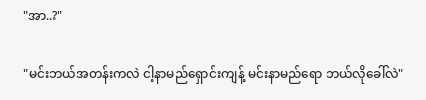"အာ..?"

"မင်းဘယ်အတန်းကလဲ ငါ့နာမည်ရှောင်းကျန့် မင်းနာမည်ရော ဘယ်လိုခေါ်လဲ"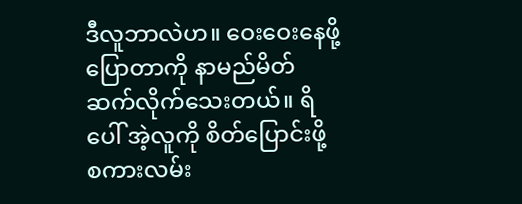ဒီလူဘာလဲဟ။ ဝေးဝေးနေဖို့ပြောတာကို နာမည်မိတ်ဆက်လိုက်သေးတယ်။ ရိပေါ် အဲ့လူကို စိတ်ပြောင်းဖို့ စကားလမ်း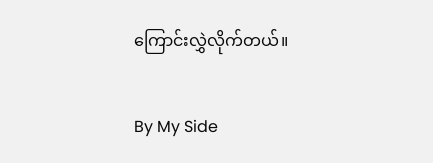ကြောင်းလွှဲလိုက်တယ်။

By My Side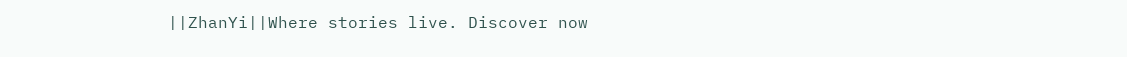||ZhanYi||Where stories live. Discover now